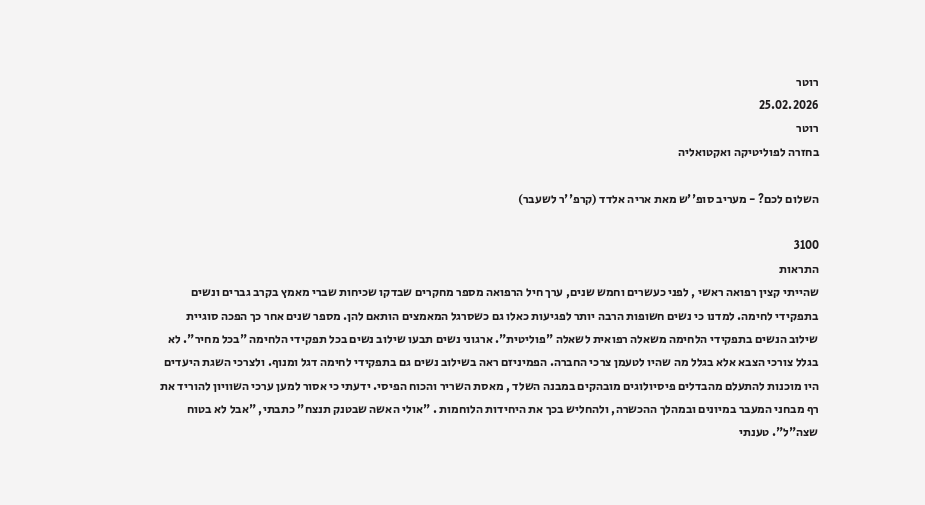רוטר
25.02.2026
רוטר
בחזרה לפוליטיקה ואקטואליה

השלום לכם? - מעריב סופ''ש מאת אריה אלדד (קרפ''ר לשעבר)

3100
התראות
שהייתי קצין רפואה ראשי , לפני כעשרים וחמש שנים, ערך חיל הרפואה מספר מחקרים שבדקו שכיחות שברי מאמץ בקרב גברים ונשים בתפקידי לחימה. למדנו כי נשים חשופות הרבה יותר לפגיעות כאלו גם כשסרגל המאמצים הותאם להן. מספר שנים אחר כך הפכה סוגיית שילוב הנשים בתפקידי הלחימה משאלה רפואית לשאלה "פוליטית". ארגוני נשים תבעו שילוב נשים בכל תפקידי הלחימה "בכל מחיר". לא בגלל צורכי הצבא אלא בגלל מה שהיו לטעמן צרכי החברה. הפמיניזם ראה בשילוב נשים גם בתפקידי לחימה דגל ומנוף. ולצרכי השגת היעדים היו מוכנות להתעלם מהבדלים פיסיולוגים מובהקים במבנה השלד , מאסת השריר והכוח הפיסי. ידעתי כי אסור למען ערכי השוויון להוריד את רף מבחני המעבר במיונים ובמהלך ההכשרה, ולהחליש בכך את היחידות הלוחמות . "אולי האשה שבטנק תנצח" כתבתי, "אבל לא בטוח שצה"ל". טענתי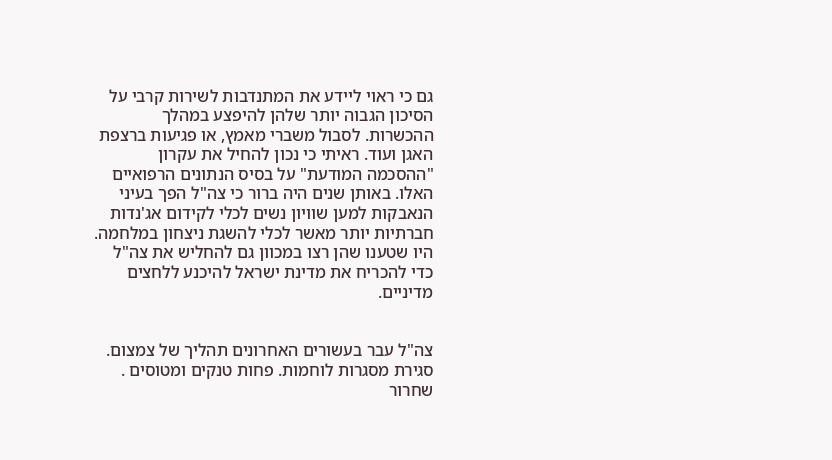גם כי ראוי ליידע את המתנדבות לשירות קרבי על הסיכון הגבוה יותר שלהן להיפצע במהלך ההכשרות. לסבול משברי מאמץ, או פגיעות ברצפת האגן ועוד. ראיתי כי נכון להחיל את עקרון "ההסכמה המודעת" על בסיס הנתונים הרפואיים האלו. באותן שנים היה ברור כי צה"ל הפך בעיני הנאבקות למען שוויון נשים לכלי לקידום אג'נדות חברתיות יותר מאשר לכלי להשגת ניצחון במלחמה. היו שטענו שהן רצו במכוון גם להחליש את צה"ל כדי להכריח את מדינת ישראל להיכנע ללחצים מדיניים.


צה"ל עבר בעשורים האחרונים תהליך של צמצום. סגירת מסגרות לוחמות. פחות טנקים ומטוסים . שחרור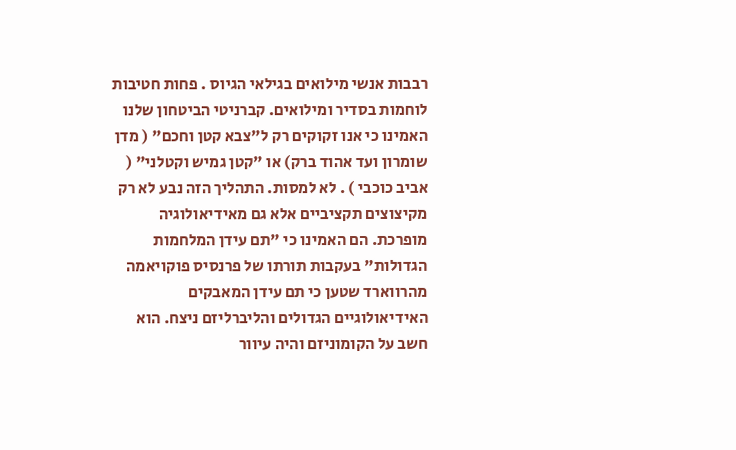רבבות אנשי מילואים בגילאי הגיוס . פחות חטיבות לוחמות בסדיר ומילואים. קברניטי הביטחון שלנו האמינו כי אנו זקוקים רק ל"צבא קטן וחכם" ( מדן שומרון ועד אהוד ברק) או "קטן גמיש וקטלני" ( אביב כוכבי ) . לא למסות. התהליך הזה נבע לא רק מקיצוצים תקציביים אלא גם מאידיאולוגיה מופרכת. הם האמינו כי "תם עידן המלחמות הגדולות" בעקבות תורתו של פרנסיס פוקויאמה מהרווארד שטען כי תם עידן המאבקים האידיאולוגיים הגדולים והליברליזם ניצח. הוא חשב על הקומוניזם והיה עיוור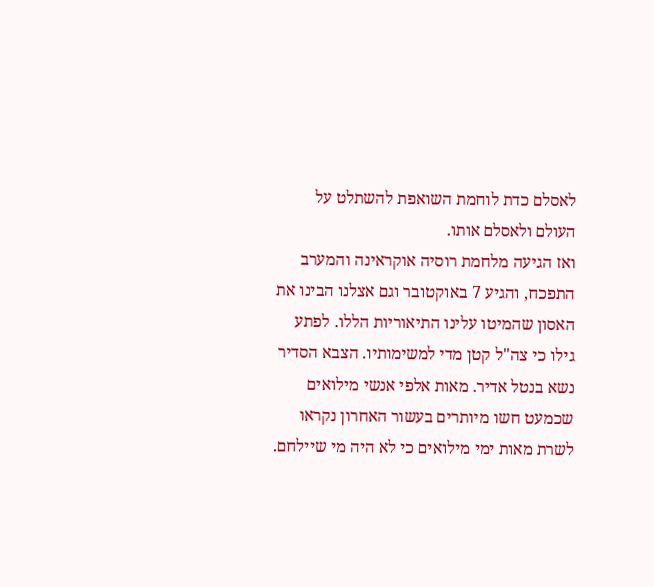לאסלם כדת לוחמת השואפת להשתלט על העולם ולאסלם אותו.
ואז הגיעה מלחמת רוסיה אוקראינה והמערב התפכח, והגיע 7 באוקטובר וגם אצלנו הבינו את האסון שהמיטו עלינו התיאוריות הללו. לפתע גילו כי צה"ל קטן מדי למשימותיו. הצבא הסדיר נשא בנטל אדיר. מאות אלפי אנשי מילואים שכמעט חשו מיותרים בעשור האחרון נקראו לשרת מאות ימי מילואים כי לא היה מי שיילחם.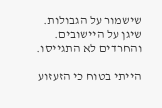שישמור על הגבולות. שיגן על היישובים. והחרדים לא התגייסו.

הייתי בטוח כי הזעזוע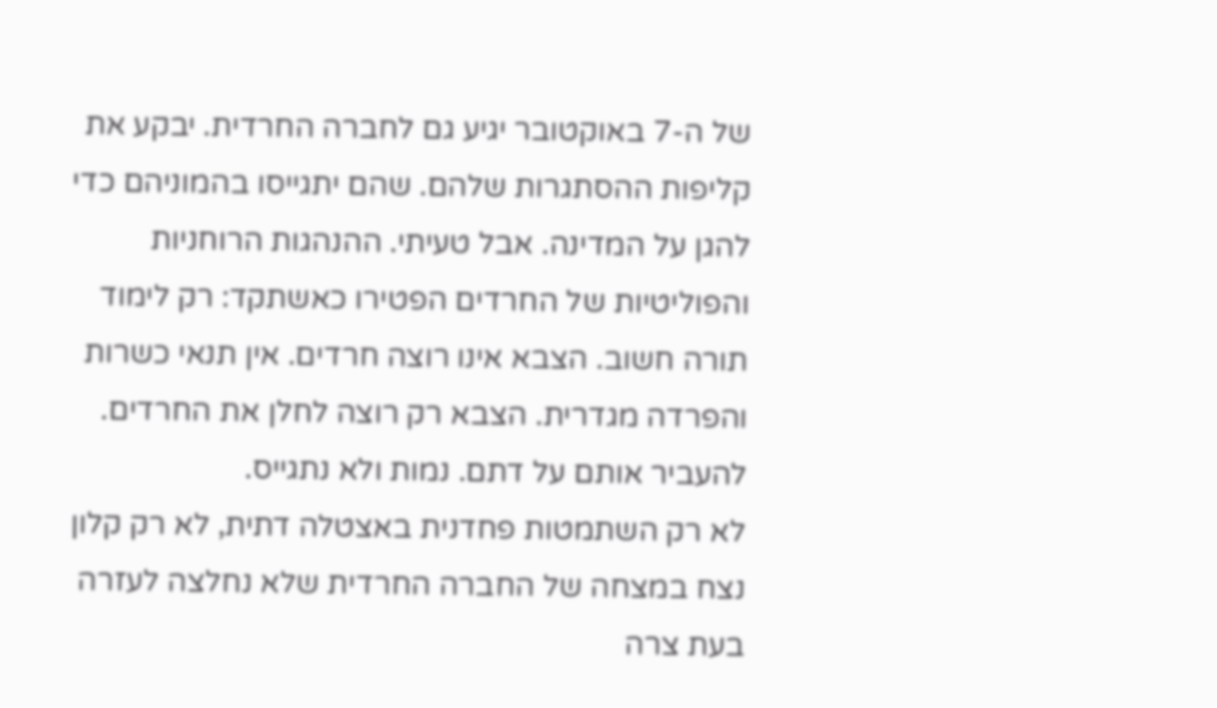של ה-7 באוקטובר יגיע גם לחברה החרדית. יבקע את קליפות ההסתגרות שלהם. שהם יתגייסו בהמוניהם כדי להגן על המדינה. אבל טעיתי. ההנהגות הרוחניות והפוליטיות של החרדים הפטירו כאשתקד: רק לימוד תורה חשוב. הצבא אינו רוצה חרדים. אין תנאי כשרות והפרדה מגדרית. הצבא רק רוצה לחלן את החרדים. להעביר אותם על דתם. נמות ולא נתגייס.
לא רק השתמטות פחדנית באצטלה דתית, לא רק קלון נצח במצחה של החברה החרדית שלא נחלצה לעזרה בעת צרה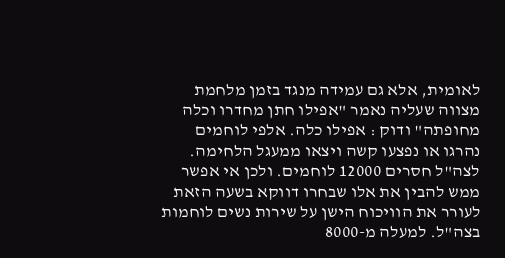לאומית, אלא גם עמידה מנגד בזמן מלחמת מצווה שעליה נאמר "אפילו חתן מחדרו וכלה מחופתה" ודוק : אפילו כלה. אלפי לוחמים נהרגו או נפצעו קשה ויצאו ממעגל הלחימה. לצה"ל חסרים 12000 לוחמים. ולכן אי אפשר ממש להבין את אלו שבחרו דווקא בשעה הזאת לעורר את הוויכוח הישן על שירות נשים לוחמות בצה"ל. למעלה מ-8000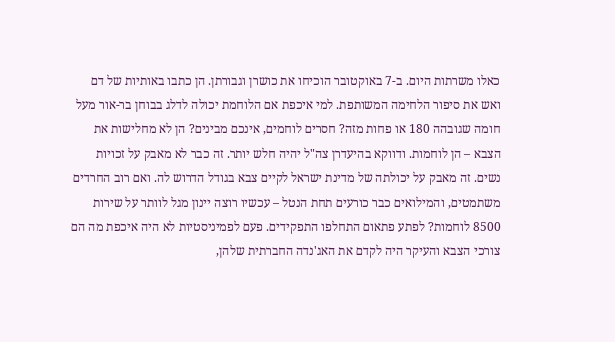כאלו משרתות היום. ב-7 באוקטובר הוכיחו את כושרן וגבורתן. הן כתבו באותיות של דם ואש את סיפור הלחימה המשותפת. למי איכפת אם הלוחמת יכולה לדלג בבוחן בר-אור מעל חומה שגובהה 180 או פחות מזה? חסרים לוחמים, אינכם מבינים? הן לא מחלישות את הצבא – הן לוחמות. ודווקא בהיעדרן צה"ל יהיה חלש יותר. זה כבר לא מאבק על זכויות נשים. זה מאבק על יכולתה של מדינת ישראל לקיים צבא בגודל הדרוש לה. ואם רוב החרדים משתמטים, והמילואים כבר כורעים תחת הנטל – עכשיו רוצה יינון מגל לוותר על שירות 8500 לוחמות? לפתע פתאום התחלפו התפקידים. פעם לפמיניסטיות לא היה איכפת מה הם צורכי הצבא והעיקר היה לקדם את האג'נדה החברתית שלהן,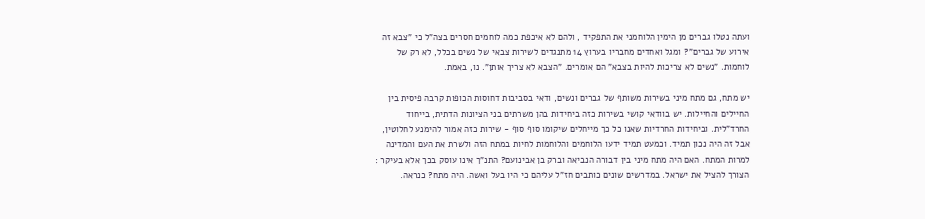ועתה נטלו גברים מן הימין הלוחמני את התפקיד , ולהם לא איכפת כמה לוחמים חסרים בצה"ל כי "צבא זה אירוע של גברים"? ומגל ואחדים מחבריו בערוץ 14 מתנגדים לשירות צבאי של נשים בכלל, לא רק של לוחמות. "נשים לא צריכות להיות בצבא" הם אומרים. "הצבא לא צריך אותן". נו, באמת.

יש מתח, גם מתח מיני בשירות משותף של גברים ונשים, ודאי בסביבות דחוסות הכופות קרבה פיסית בין החיילים והחיילות. יש בוודאי קושי בשירות כזה ביחידות בהן משרתים בני הציונות הדתית, בייחוד החרד"לית. וביחידות החרדיות שאנו כל כך מייחלים שיקומו סוף סוף - שירות כזה אמור להימנע לחלוטין, אבל זה היה נכון תמיד. וכמעט תמיד ידעו הלוחמים והלוחמות לחיות במתח הזה ולשרת את העם והמדינה למרות המתח. האם היה מתח מיני בין דבורה הנביאה וברק בן אבינועם? התנ"ך אינו עוסק בכך אלא בעיקר : הצורך להציל את ישראל. במדרשים שונים כותבים חז"ל עליהם כי היו בעל ואשה. היה מתח? כנראה.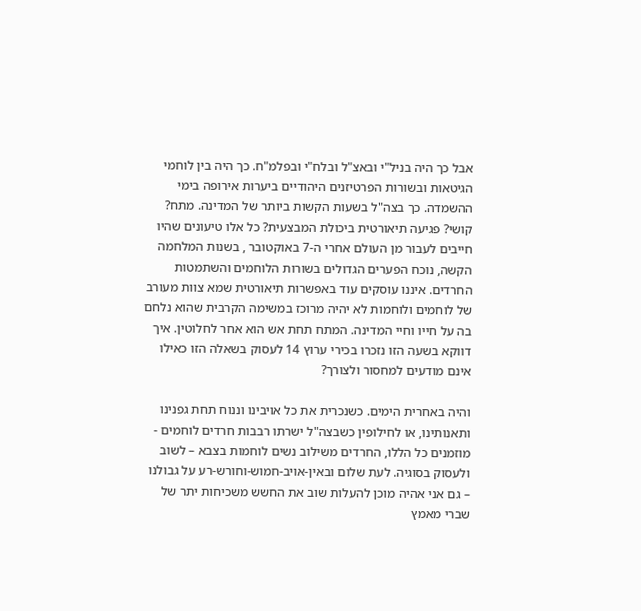אבל כך היה בניל"י ובאצ"ל ובלח"י ובפלמ"ח. כך היה בין לוחמי הגיטאות ובשורות הפרטיזנים היהודיים ביערות אירופה בימי ההשמדה. כך בצה"ל בשעות הקשות ביותר של המדינה. מתח? קושי? פגיעה תיאורטית ביכולת המבצעית? כל אלו טיעונים שהיו חייבים לעבור מן העולם אחרי ה-7 באוקטובר , בשנות המלחמה הקשה, נוכח הפערים הגדולים בשורות הלוחמים והשתמטות החרדים. איננו עוסקים עוד באפשרות תיאורטית שמא צוות מעורב של לוחמים ולוחמות לא יהיה מרוכז במשימה הקרבית שהוא נלחם בה על חייו וחיי המדינה. המתח תחת אש הוא אחר לחלוטין. איך דווקא בשעה הזו נזכרו בכירי ערוץ 14 לעסוק בשאלה הזו כאילו אינם מודעים למחסור ולצורך?

והיה באחרית הימים. כשנכרית את כל אויבינו וננוח תחת גפנינו ותאנותינו, או לחילופין כשבצה"ל ישרתו רבבות חרדים לוחמים - מוזמנים כל הללו, החרדים משילוב נשים לוחמות בצבא – לשוב ולעסוק בסוגיה. לעת שלום ובאין-אויב-חמוש-וחורש-רע על גבולנו – גם אני אהיה מוכן להעלות שוב את החשש משכיחות יתר של שברי מאמץ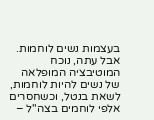בעצמות נשים לוחמות. אבל עתה, נוכח המוטיבציה המופלאה של נשים להיות לוחמות, לשאת בנטל, וכשחסרים אלפי לוחמים בצה"ל –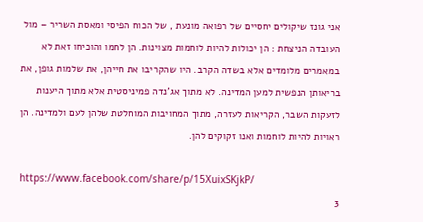אני גונז שיקולים יחסיים של רפואה מונעת , של הכוח הפיסי ומאסת השריר – מול העובדה הניצחת : הן יכולות להיות לוחמות מצוינות. הן לחמו והוכיחו זאת לא במאמרים מלומדים אלא בשדה הקרב. היו שהקריבו את חייהן, את שלמות גופן, את בריאותן הנפשית למען המדינה. לא מתוך אג'נדה פמיניסטית אלא מתוך היענות לזעקות השבר, הקריאות לעזרה, מתוך המחויבות המוחלטת שלהן לעם ולמדינה. הן ראויות להיות לוחמות ואנו זקוקים להן.

https://www.facebook.com/share/p/15XuixSKjkP/
3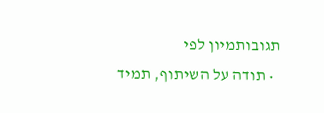תגובותמיון לפי
  • תודה על השיתוף, תמיד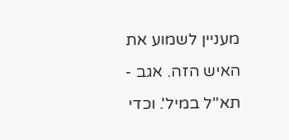מעניין לשמוע את האיש הזה. אגב - תא''ל במיל'. וכדי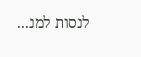לנסות למנ...